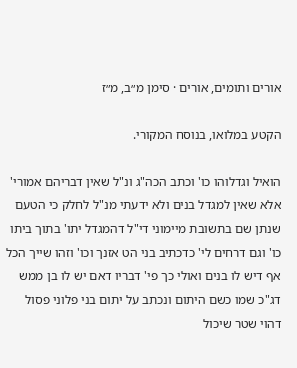אורים ותומים, אורים · סימן מ״ב, מ״ז

הקטע במלואו, בנוסח המקורי.

הואיל וגדלוהו כו' וכתב הכה"ג ונ"ל שאין דבריהם אמורי' אלא שאין למגדל בנים ולא ידעתי מנ"ל לחלק כי הטעם שנתן שם בתשובת מיימוני די"ל דהמגדל יתו' בתוך ביתו כו' וגם דרחים לי' כדכתיב בני הט אזנך וכו' וזהו שייך הכל אף דיש לו בנים ואולי כך פי' דבריו דאם יש לו בן ממש דג"כ שמו כשם היתום ונכתב על יתום בני פלוני פסול דהוי שטר שיכול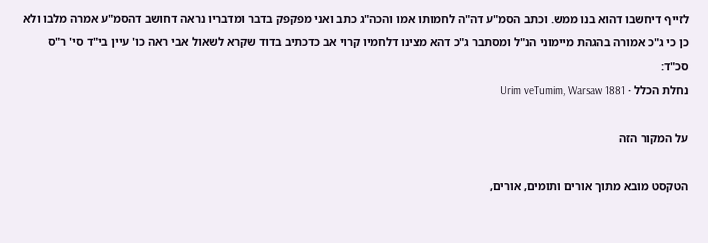לזייף דיחשבו דהוא בנו ממש. וכתב הסמ"ע דה"ה לחמותו אמו והכה"ג כתב ואני מפקפק בדבר ומדבריו נראה דחושב דהסמ"ע אמרה מלבו ולא כן כי ג"כ אמורה בהגהת מיימוני הנ"ל ומסתבר ג"כ דהא מצינו דלחמיו קרוי אב כדכתיב בדוד שקרא לשאול אבי ראה כו' עיין בי"ד סי' ר"ס סכ"ד:
נחלת הכלל · Urim veTumim, Warsaw 1881

על המקור הזה

הטקסט מובא מתוך אורים ותומים, אורים,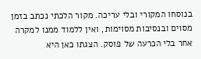בנוסחו המקורי ובלי עריכה. מקור הלכתי נכתב בזמן מסוים ובנסיבות מסוימות, ואין ללמוד ממנו למקרה אחר בלי הכרעה של פוסק. הצגתו כאן היא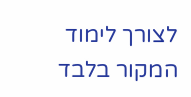לצורך לימוד המקור בלבד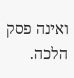ואינה פסק הלכה.